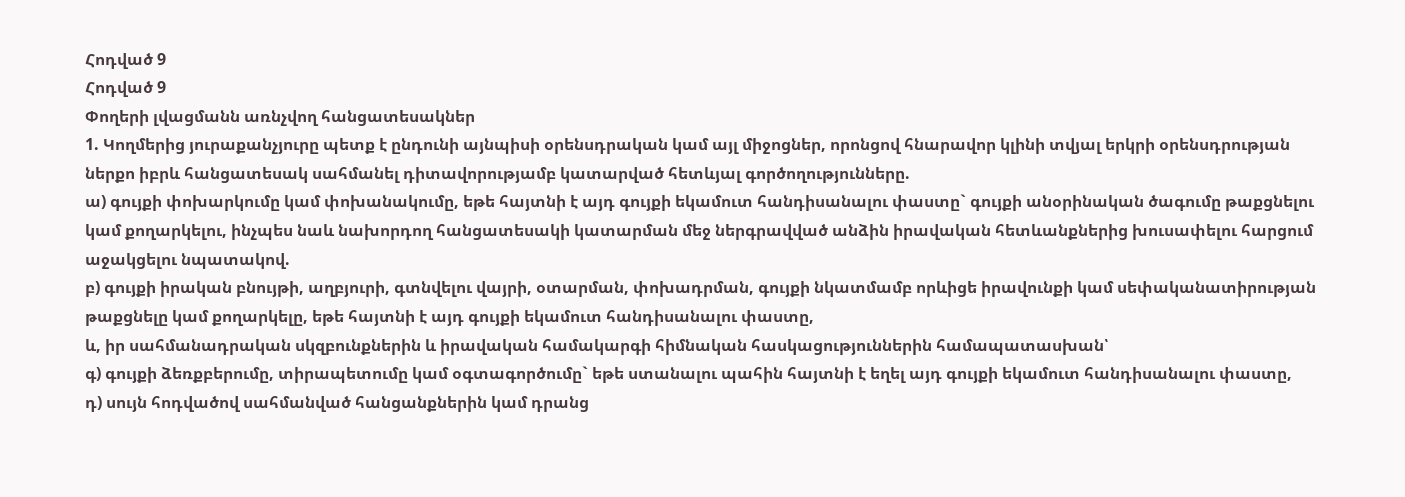Հոդված 9
Հոդված 9
Փողերի լվացմանն առնչվող հանցատեսակներ
1. Կողմերից յուրաքանչյուրը պետք է ընդունի այնպիսի օրենսդրական կամ այլ միջոցներ, որոնցով հնարավոր կլինի տվյալ երկրի օրենսդրության ներքո իբրև հանցատեսակ սահմանել դիտավորությամբ կատարված հետևյալ գործողությունները.
ա) գույքի փոխարկումը կամ փոխանակումը, եթե հայտնի է այդ գույքի եկամուտ հանդիսանալու փաստը` գույքի անօրինական ծագումը թաքցնելու կամ քողարկելու, ինչպես նաև նախորդող հանցատեսակի կատարման մեջ ներգրավված անձին իրավական հետևանքներից խուսափելու հարցում աջակցելու նպատակով.
բ) գույքի իրական բնույթի, աղբյուրի, գտնվելու վայրի, օտարման, փոխադրման, գույքի նկատմամբ որևիցե իրավունքի կամ սեփականատիրության թաքցնելը կամ քողարկելը, եթե հայտնի է այդ գույքի եկամուտ հանդիսանալու փաստը,
և, իր սահմանադրական սկզբունքներին և իրավական համակարգի հիմնական հասկացություններին համապատասխան՝
գ) գույքի ձեռքբերումը, տիրապետումը կամ օգտագործումը` եթե ստանալու պահին հայտնի է եղել այդ գույքի եկամուտ հանդիսանալու փաստը,
դ) սույն հոդվածով սահմանված հանցանքներին կամ դրանց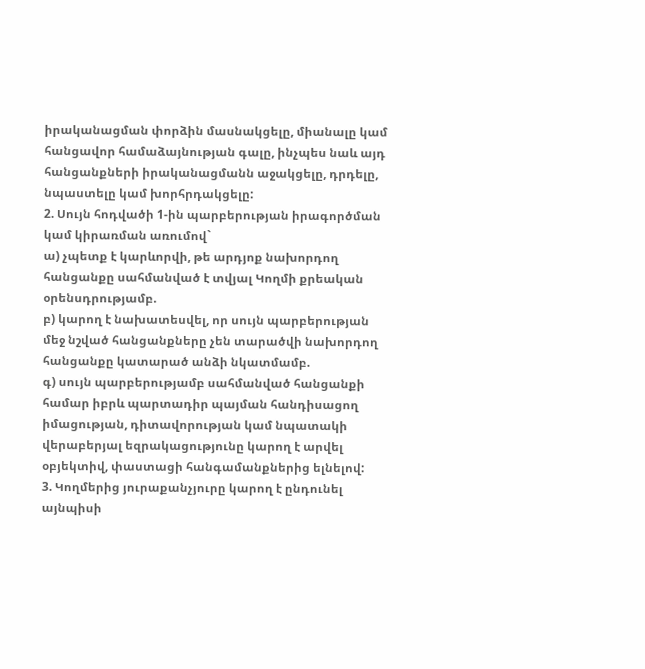իրականացման փորձին մասնակցելը, միանալը կամ հանցավոր համաձայնության գալը, ինչպես նաև այդ հանցանքների իրականացմանն աջակցելը, դրդելը, նպաստելը կամ խորհրդակցելը:
2. Սույն հոդվածի 1-ին պարբերության իրագործման կամ կիրառման առումով`
ա) չպետք է կարևորվի, թե արդյոք նախորդող հանցանքը սահմանված է տվյալ Կողմի քրեական օրենսդրությամբ.
բ) կարող է նախատեսվել, որ սույն պարբերության մեջ նշված հանցանքները չեն տարածվի նախորդող հանցանքը կատարած անձի նկատմամբ.
գ) սույն պարբերությամբ սահմանված հանցանքի համար իբրև պարտադիր պայման հանդիսացող իմացության, դիտավորության կամ նպատակի վերաբերյալ եզրակացությունը կարող է արվել օբյեկտիվ, փաստացի հանգամանքներից ելնելով:
3. Կողմերից յուրաքանչյուրը կարող է ընդունել այնպիսի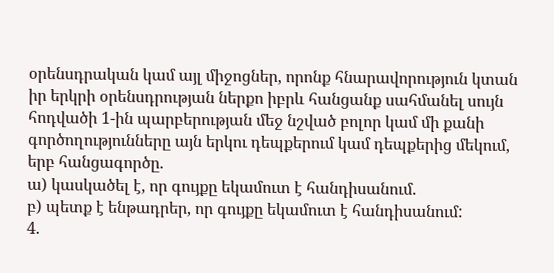օրենսդրական կամ այլ միջոցներ, որոնք հնարավորություն կտան իր երկրի օրենսդրության ներքո իբրև հանցանք սահմանել սույն հոդվածի 1-ին պարբերության մեջ նշված բոլոր կամ մի քանի գործողությունները այն երկու դեպքերում կամ դեպքերից մեկում, երբ հանցագործը.
ա) կասկածել է, որ գույքը եկամուտ է հանդիսանում.
բ) պետք է ենթադրեր, որ գույքը եկամուտ է հանդիսանում:
4.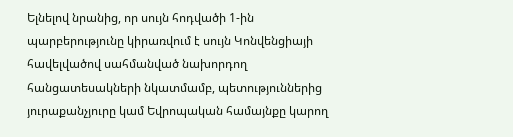Ելնելով նրանից, որ սույն հոդվածի 1-ին պարբերությունը կիրառվում է սույն Կոնվենցիայի հավելվածով սահմանված նախորդող հանցատեսակների նկատմամբ, պետություններից յուրաքանչյուրը կամ Եվրոպական համայնքը կարող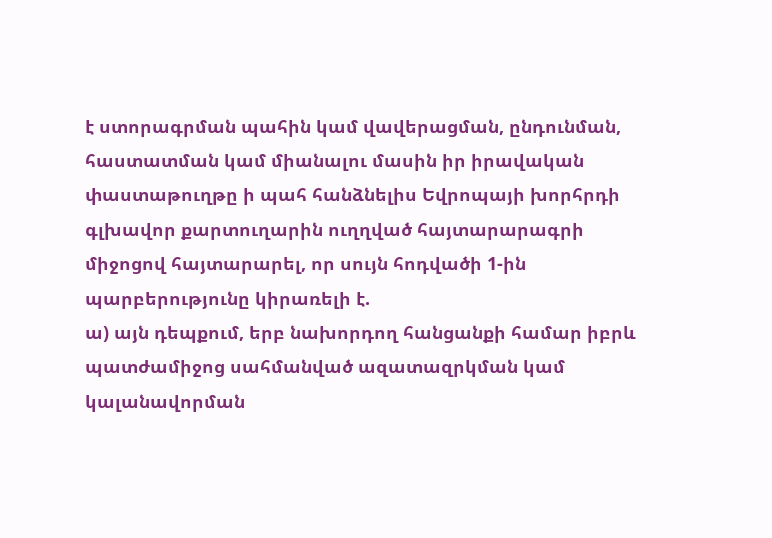է ստորագրման պահին կամ վավերացման, ընդունման, հաստատման կամ միանալու մասին իր իրավական փաստաթուղթը ի պահ հանձնելիս Եվրոպայի խորհրդի գլխավոր քարտուղարին ուղղված հայտարարագրի միջոցով հայտարարել, որ սույն հոդվածի 1-ին պարբերությունը կիրառելի է.
ա) այն դեպքում, երբ նախորդող հանցանքի համար իբրև պատժամիջոց սահմանված ազատազրկման կամ կալանավորման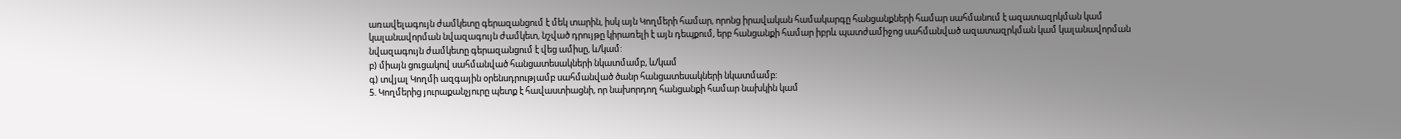առավելագույն ժամկետը գերազանցում է մեկ տարին, իսկ այն Կողմերի համար, որոնց իրավական համակարգը հանցանքների համար սահմանում է ազատազրկման կամ կալանավորման նվազագույն ժամկետ, նշված դրույթը կիրառելի է այն դեպքում, երբ հանցանքի համար իբրև պատժամիջոց սահմանված ազատազրկման կամ կալանավորման նվազագույն ժամկետը գերազանցում է վեց ամիսը, և/կամ:
բ) միայն ցուցակով սահմանված հանցատեսակների նկատմամբ, և/կամ
գ) տվյալ Կողմի ազգային օրենսդրությամբ սահմանված ծանր հանցատեսակների նկատմամբ:
5. Կողմերից յուրաքանչյուրը պետք է հավաստիացնի, որ նախորդող հանցանքի համար նախկին կամ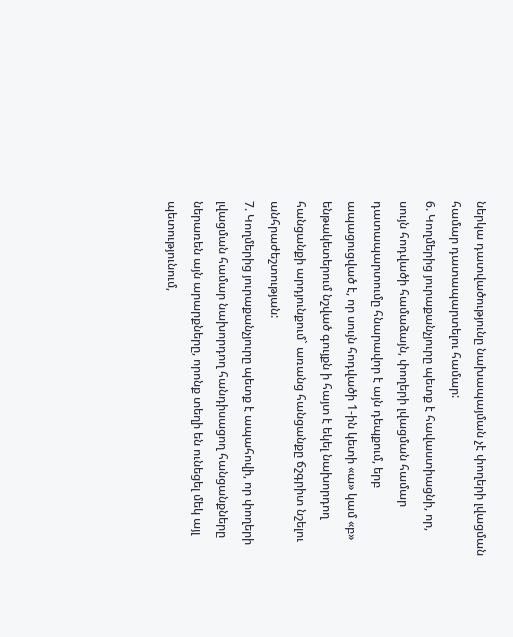ներկա դատվածությունը նախապայման չէ փողերի լվացման համար դատապարտելու համար:
6. Կողմերից յուրաքանչյուրը պետք է հավաստիացնի, որ, սույն հոդվածի համաձայն, փողերի լվացման համար դատապարտումը հնարավոր է այն դեպքում, երբ ապացուցված է, որ սույն հոդվածի 1-ին կետի «ա» կամ «բ» ենթակետերում նշված գույքն ի հայտ է եկել նախորդող հանցանքի արդյունքում` առանց հանցանքը ճշգրիտ նշելու անհրաժեշտության:
7. Կողմերից յուրաքանչյուրը պետք է ապահովի, որ փողերի լվացման համար նախորդող հանդիսացող հանցանքները ներառեն այն արարքները, որոնք տեղի են ունեցել մեկ այլ պետությունում,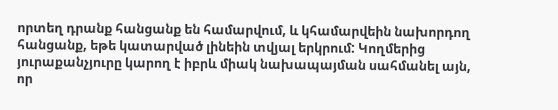որտեղ դրանք հանցանք են համարվում, և կհամարվեին նախորդող հանցանք, եթե կատարված լինեին տվյալ երկրում: Կողմերից յուրաքանչյուրը կարող է իբրև միակ նախապայման սահմանել այն, որ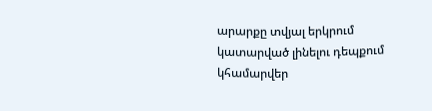արարքը տվյալ երկրում կատարված լինելու դեպքում կհամարվեր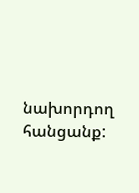նախորդող հանցանք: